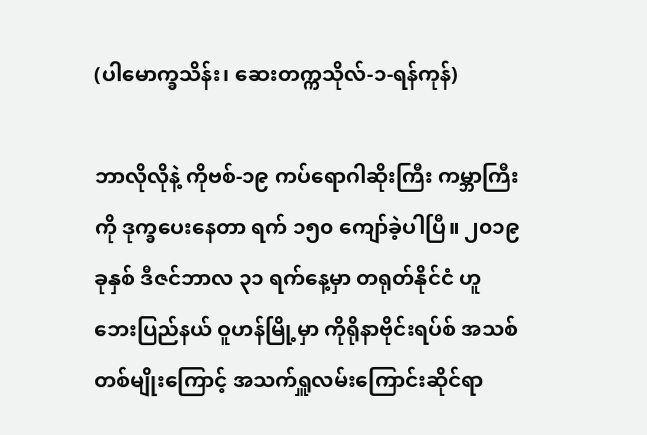(ပါမောက္ခသိန်း၊ ဆေးတက္ကသိုလ်-၁-ရန်ကုန်)

ဘာလိုလိုနဲ့ ကိုဗစ်-၁၉ ကပ်ရောဂါဆိုးကြီး ကမ္ဘာကြီး ကို ဒုက္ခပေးနေတာ ရက် ၁၅၀ ကျော်ခဲ့ပါပြီ။ ၂၀၁၉ ခုနှစ် ဒီဇင်ဘာလ ၃၁ ရက်နေ့မှာ တရုတ်နိုင်ငံ ဟူဘေးပြည်နယ် ဝူဟန်မြို့မှာ ကိုရိုနာဗိုင်းရပ်စ် အသစ်တစ်မျိုးကြောင့် အသက်ရှူလမ်းကြောင်းဆိုင်ရာ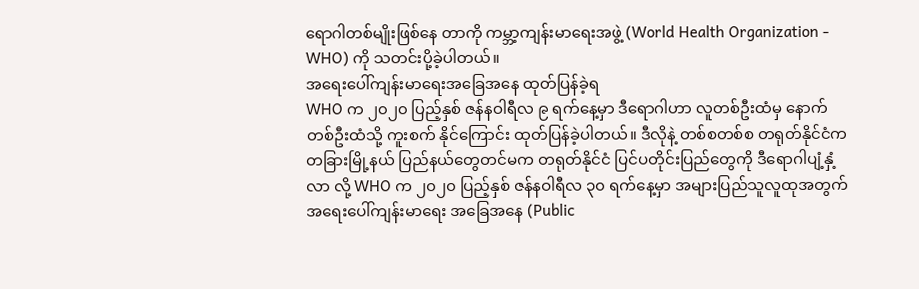ရောဂါတစ်မျိုးဖြစ်နေ တာကို ကမ္ဘာ့ကျန်းမာရေးအဖွဲ့ (World Health Organization - WHO) ကို သတင်းပို့ခဲ့ပါတယ်။
အရေးပေါ်ကျန်းမာရေးအခြေအနေ ထုတ်ပြန်ခဲ့ရ
WHO က ၂၀၂၀ ပြည့်နှစ် ဇန်နဝါရီလ ၉ ရက်နေ့မှာ ဒီရောဂါဟာ လူတစ်ဦးထံမှ နောက်တစ်ဦးထံသို့ ကူးစက် နိုင်ကြောင်း ထုတ်ပြန်ခဲ့ပါတယ်။ ဒီလိုနဲ့ တစ်စတစ်စ တရုတ်နိုင်ငံက တခြားမြို့နယ် ပြည်နယ်တွေတင်မက တရုတ်နိုင်ငံ ပြင်ပတိုင်းပြည်တွေကို ဒီရောဂါပျံ့နှံ့လာ လို့ WHO က ၂၀၂၀ ပြည့်နှစ် ဇန်နဝါရီလ ၃၀ ရက်နေ့မှာ အများပြည်သူလူထုအတွက် အရေးပေါ်ကျန်းမာရေး အခြေအနေ (Public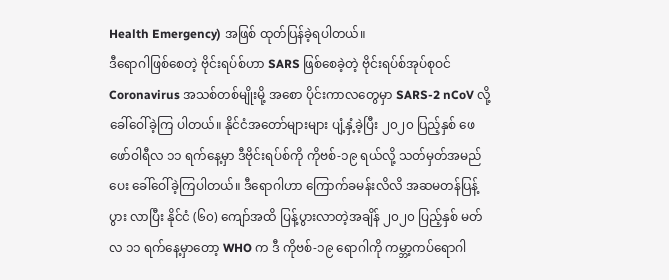Health Emergency) အဖြစ် ထုတ်ပြန်ခဲ့ရပါတယ်။
ဒီရောဂါဖြစ်စေတဲ့ ဗိုင်းရပ်စ်ဟာ SARS ဖြစ်စေခဲ့တဲ့ ဗိုင်းရပ်စ်အုပ်စုဝင် Coronavirus အသစ်တစ်မျိုးမို့ အစော ပိုင်းကာလတွေမှာ SARS-2 nCoV လို့ ခေါ်ဝေါ်ခဲ့ကြ ပါတယ်။ နိုင်ငံအတော်များများ ပျံ့နှံ့ခဲ့ပြီး ၂၀၂၀ ပြည့်နှစ် ဖေဖော်ဝါရီလ ၁၁ ရက်နေ့မှာ ဒီဗိုင်းရပ်စ်ကို ကိုဗစ်-၁၉ ရယ်လို့ သတ်မှတ်အမည်ပေး ခေါ်ဝေါ်ခဲ့ကြပါတယ်။ ဒီရောဂါဟာ ကြောက်ခမန်းလိလိ အဆမတန်ပြန့်ပွား လာပြီး နိုင်ငံ (၆၀) ကျော်အထိ ပြန့်ပွားလာတဲ့အချိန် ၂၀၂၀ ပြည့်နှစ် မတ်လ ၁၁ ရက်နေ့မှာတော့ WHO က ဒီ ကိုဗစ်-၁၉ ရောဂါကို ကမ္ဘာ့ကပ်ရောဂါ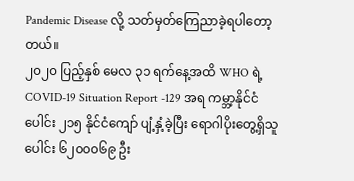Pandemic Disease လို့ သတ်မှတ်ကြေညာခဲ့ရပါတော့တယ်။
၂၀၂၀ ပြည့်နှစ် မေလ ၃၁ ရက်နေ့အထိ WHO ရဲ့ COVID-19 Situation Report -129 အရ ကမ္ဘာ့နိုင်ငံ ပေါင်း ၂၁၅ နိုင်ငံကျော် ပျံ့နှံ့ခဲ့ပြီး ရောဂါပိုးတွေ့ရှိသူ ပေါင်း ၆၂၀၀၀၆၉ ဦး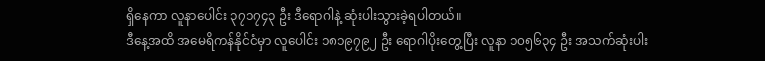ရှိနေကာ လူနာပေါင်း ၃၇၁၇၄၃ ဦး ဒီရောဂါနဲ့ ဆုံးပါးသွားခဲ့ရပါတယ်။
ဒီနေ့အထိ အမေရိကန်နိုင်ငံမှာ လူပေါင်း ၁၈၁၉၇၉၂ ဦး ရောဂါပိုးတွေ့ပြီး လူနာ ၁၀၅၆၃၄ ဦး အသက်ဆုံးပါး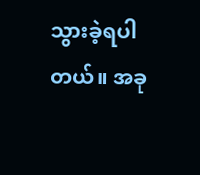သွားခဲ့ရပါတယ်။ အခု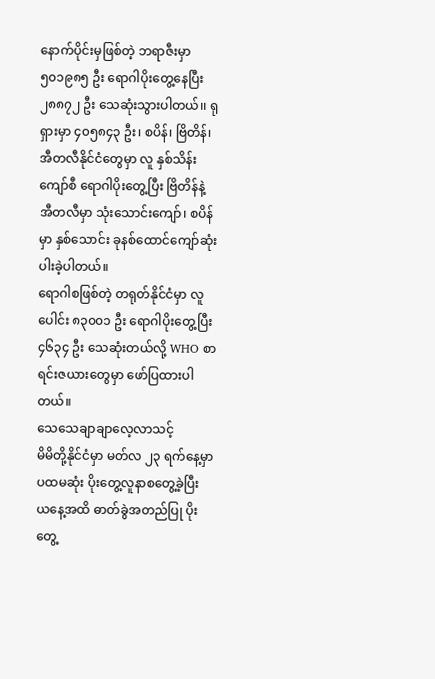နောက်ပိုင်းမှဖြစ်တဲ့ ဘရာဇီးမှာ ၅၀၁၉၈၅ ဦး ရောဂါပိုးတွေ့နေပြီး ၂၈၈၇၂ ဦး သေဆုံးသွားပါတယ်၊၊ ရုရှားမှာ ၄၀၅၈၄၃ ဦး၊ စပိန်၊ ဗြိတိန်၊ အီတလီနိုင်ငံတွေမှာ လူ နှစ်သိန်းကျော်စီ ရောဂါပိုးတွေ့ပြီး ဗြိတိန်နဲ့ အီတလီမှာ သုံးသောင်းကျော်၊ စပိန်မှာ နှစ်သောင်း ခုနစ်ထောင်ကျော်ဆုံးပါးခဲ့ပါတယ်။
ရောဂါစဖြစ်တဲ့ တရုတ်နိုင်ငံမှာ လူပေါင်း ၈၃၀၀၁ ဦး ရောဂါပိုးတွေ့ပြီး ၄၆၃၄ ဦး သေဆုံးတယ်လို့ WHO စာရင်းဇယားတွေမှာ ဖော်ပြထားပါတယ်။
သေသေချာချာလေ့လာသင့်
မိမိတို့နိုင်ငံမှာ မတ်လ ၂၃ ရက်နေ့မှာ ပထမဆုံး ပိုးတွေ့လူနာစတွေ့ခဲ့ပြီး ယနေ့အထိ ဓာတ်ခွဲအတည်ပြု ပိုးတွေ့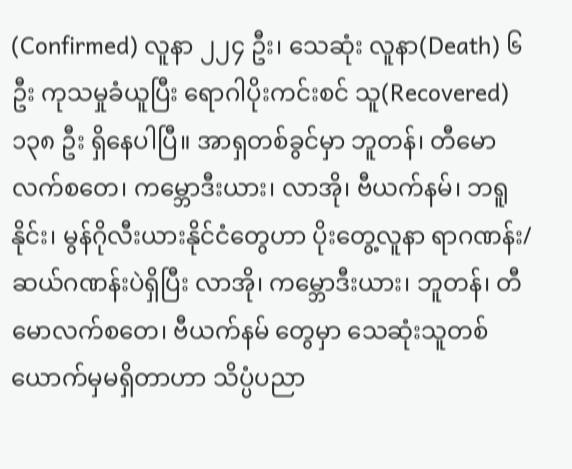(Confirmed) လူနာ ၂၂၄ ဦး၊ သေဆုံး လူနာ(Death) ၆ ဦး ကုသမှုခံယူပြီး ရောဂါပိုးကင်းစင် သူ(Recovered) ၁၃၈ ဦး ရှိနေပါပြီ။ အာရှတစ်ခွင်မှာ ဘူတန်၊ တီမောလက်စတေ၊ ကမ္ဘောဒီးယား၊ လာအို၊ ဗီယက်နမ်၊ ဘရူနိုင်း၊ မွန်ဂိုလီးယားနိုင်ငံတွေဟာ ပိုးတွေ့လူနာ ရာဂဏန်း/ ဆယ်ဂဏန်းပဲရှိပြီး လာအို၊ ကမ္ဘောဒီးယား၊ ဘူတန်၊ တီမောလက်စတေ၊ ဗီယက်နမ် တွေမှာ သေဆုံးသူတစ်ယောက်မှမရှိတာဟာ သိပ္ပံပညာ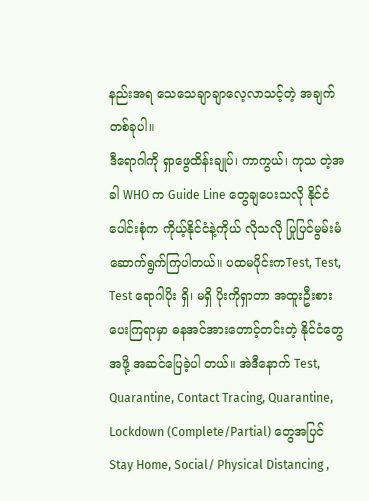နည်းအရ သေသေချာချာလေ့လာသင့်တဲ့ အချက် တစ်ခုပါ။
ဒီရောဂါကို ရှာဖွေထိန်းချုပ်၊ ကာကွယ်၊ ကုသ တဲ့အခါ WHO က Guide Line တွေချပေးသလို နိုင်ငံ ပေါင်းစုံက ကိုယ့်နိုင်ငံနဲ့ကိုယ် လိုသလို ပြုပြင်မွမ်းမံ ဆောက်ရွက်ကြပါတယ်။ ပထမပိုင်းကTest, Test, Test ရောဂါပိုး ရှိ၊ မရှိ ပိုးကိုရှာတာ အထူးဦးစားပေးကြရာမှာ ဓနအင်အားတောင့်တင်းတဲ့ နိုင်ငံတွေအဖို့ အဆင်ပြေခဲ့ပါ တယ်။ အဲဒီနောက် Test, Quarantine, Contact Tracing, Quarantine, Lockdown (Complete/Partial) တွေအပြင် Stay Home, Social/ Physical Distancing ,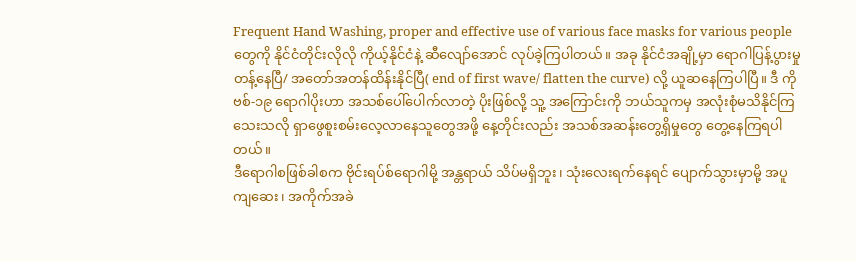Frequent Hand Washing, proper and effective use of various face masks for various people တွေကို နိုင်ငံတိုင်းလိုလို ကိုယ့်နိုင်ငံနဲ့ ဆီလျော်အောင် လုပ်ခဲ့ကြပါတယ်။ အခု နိုင်ငံအချို့မှာ ရောဂါပြန့်ပွားမှု တန့်နေပြီ/ အတော်အတန်ထိန်းနိုင်ပြီ( end of first wave/ flatten the curve) လို့ ယူဆနေကြပါပြီ။ ဒီ ကိုဗစ်-၁၉ ရောဂါပိုးဟာ အသစ်ပေါ်ပေါက်လာတဲ့ ပိုးဖြစ်လို့ သူ့ အကြောင်းကို ဘယ်သူကမှ အလုံးစုံမသိနိုင်ကြသေးသလို ရှာဖွေစူးစမ်းလေ့လာနေသူတွေအဖို့ နေ့တိုင်းလည်း အသစ်အဆန်းတွေ့ရှိမှုတွေ တွေ့နေကြရပါတယ်။
ဒီရောဂါစဖြစ်ခါစက ဗိုင်းရပ်စ်ရောဂါမို့ အန္တရာယ် သိပ်မရှိဘူး၊ သုံးလေးရက်နေရင် ပျောက်သွားမှာမို့ အပူ ကျဆေး၊ အကိုက်အခဲ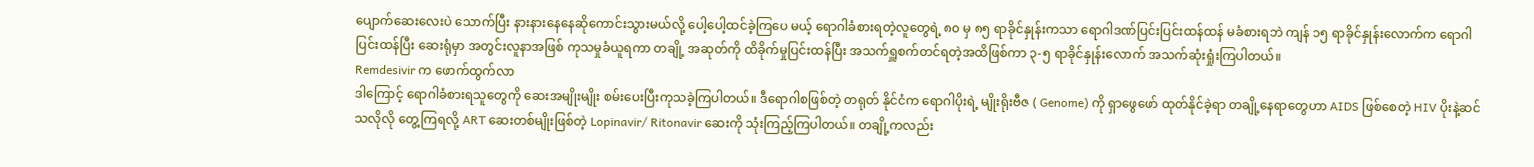ပျောက်ဆေးလေးပဲ သောက်ပြီး နားနားနေနေဆိုကောင်းသွားမယ်လို့ ပေါ့ပေါ့ထင်ခဲ့ကြပေ မယ့် ရောဂါခံစားရတဲ့လူတွေရဲ့ ၈၀ မှ ၈၅ ရာခိုင်နှုန်းကသာ ရောဂါဒဏ်ပြင်းပြင်းထန်ထန် မခံစားရဘဲ ကျန် ၁၅ ရာခိုင်နှုန်းလောက်က ရောဂါပြင်းထန်ပြီး ဆေးရုံမှာ အတွင်းလူနာအဖြစ် ကုသမှုခံယူရကာ တချို့ အဆုတ်ကို ထိခိုက်မှုပြင်းထန်ပြီး အသက်ရှူစက်တင်ရတဲ့အထိဖြစ်ကာ ၃-၅ ရာခိုင်နှုန်းလောက် အသက်ဆုံးရှုံးကြပါတယ်။
Remdesivir က ဖောက်ထွက်လာ
ဒါကြောင့် ရောဂါခံစားရသူတွေကို ဆေးအမျိုးမျိုး စမ်းပေးပြီးကုသခဲ့ကြပါတယ်။ ဒီရောဂါစဖြစ်တဲ့ တရုတ် နိုင်ငံက ရောဂါပိုးရဲ့ မျိုးရိုးဗီဇ ( Genome) ကို ရှာဖွေဖော် ထုတ်နိုင်ခဲ့ရာ တချို့နေရာတွေဟာ AIDS ဖြစ်စေတဲ့ HIV ပိုးနဲ့ဆင်သလိုလို တွေ့ကြရလို့ ART ဆေးတစ်မျိုးဖြစ်တဲ့ Lopinavir/ Ritonavir ဆေးကို သုံးကြည့်ကြပါတယ်။ တချို့ကလည်း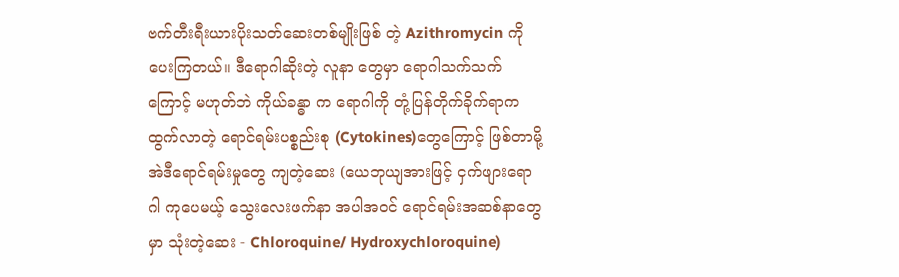ဗက်တီးရီးယားပိုးသတ်ဆေးတစ်မျိုးဖြစ် တဲ့ Azithromycin ကို ပေးကြတယ်။ ဒီရောဂါဆိုးတဲ့ လူနာ တွေမှာ ရောဂါသက်သက်ကြောင့် မဟုတ်ဘဲ ကိုယ်ခန္ဓာ က ရောဂါကို တုံ့ပြန်တိုက်ခိုက်ရာက ထွက်လာတဲ့ ရောင်ရမ်းပစ္စည်းစု (Cytokines)တွေကြောင့် ဖြစ်တာမို့ အဲဒီရောင်ရမ်းမှုတွေ ကျတဲ့ဆေး (ယေဘုယျအားဖြင့် ငှက်ဖျားရောဂါ ကုပေမယ့် သွေးလေးဖက်နာ အပါအဝင် ရောင်ရမ်းအဆစ်နာတွေမှာ သုံးတဲ့ဆေး - Chloroquine/ Hydroxychloroquine)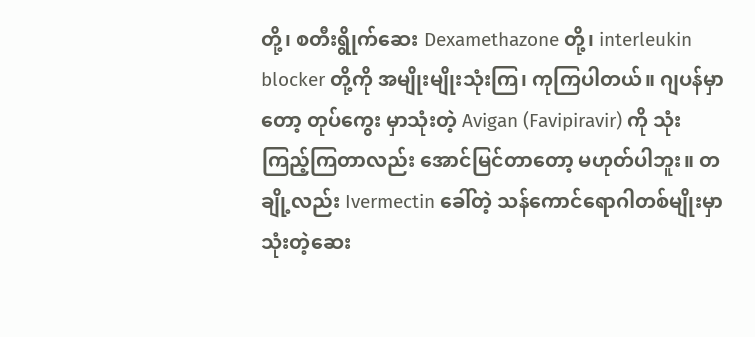တို့၊ စတီးရွိုက်ဆေး Dexamethazone တို့၊ interleukin blocker တို့ကို အမျိုးမျိုးသုံးကြ၊ ကုကြပါတယ်။ ဂျပန်မှာတော့ တုပ်ကွေး မှာသုံးတဲ့ Avigan (Favipiravir) ကို သုံးကြည့်ကြတာလည်း အောင်မြင်တာတော့ မဟုတ်ပါဘူး။ တချို့လည်း Ivermectin ခေါ်တဲ့ သန်ကောင်ရောဂါတစ်မျိုးမှာသုံးတဲ့ဆေး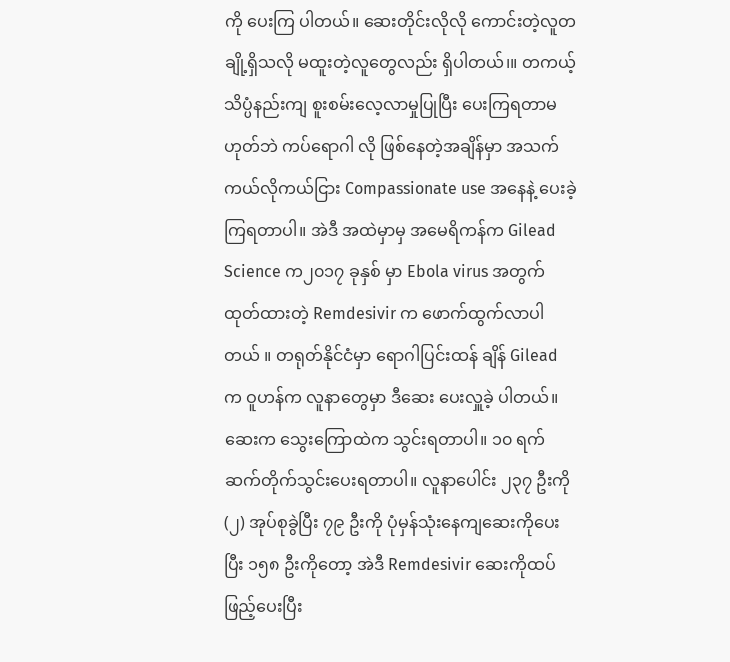ကို ပေးကြ ပါတယ်။ ဆေးတိုင်းလိုလို ကောင်းတဲ့လူတချို့ရှိသလို မထူးတဲ့လူတွေလည်း ရှိပါတယ်၊။ တကယ့် သိပ္ပံနည်းကျ စူးစမ်းလေ့လာမှုပြုပြီး ပေးကြရတာမဟုတ်ဘဲ ကပ်ရောဂါ လို ဖြစ်နေတဲ့အချိန်မှာ အသက်ကယ်လိုကယ်ငြား Compassionate use အနေနဲ့ ပေးခဲ့ကြရတာပါ။ အဲဒီ အထဲမှာမှ အမေရိကန်က Gilead Science က၂၀၁၇ ခုနှစ် မှာ Ebola virus အတွက် ထုတ်ထားတဲ့ Remdesivir က ဖောက်ထွက်လာပါတယ် ။ တရုတ်နိုင်ငံမှာ ရောဂါပြင်းထန် ချိန် Gilead က ဝူဟန်က လူနာတွေမှာ ဒီဆေး ပေးလှူခဲ့ ပါတယ်။
ဆေးက သွေးကြောထဲက သွင်းရတာပါ။ ၁၀ ရက် ဆက်တိုက်သွင်းပေးရတာပါ။ လူနာပေါင်း ၂၃၇ ဦးကို (၂) အုပ်စုခွဲပြီး ၇၉ ဦးကို ပုံမှန်သုံးနေကျဆေးကိုပေးပြီး ၁၅၈ ဦးကိုတော့ အဲဒီ Remdesivir ဆေးကိုထပ်ဖြည့်ပေးပြီး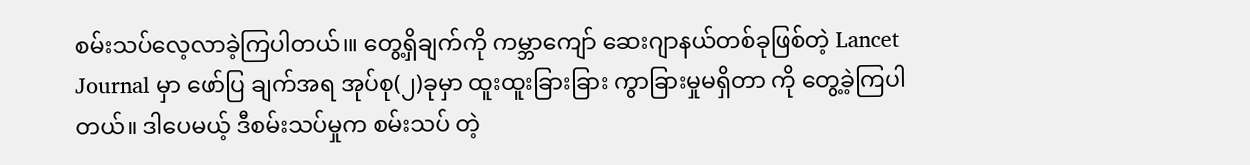စမ်းသပ်လေ့လာခဲ့ကြပါတယ်၊။ တွေ့ရှိချက်ကို ကမ္ဘာကျော် ဆေးဂျာနယ်တစ်ခုဖြစ်တဲ့ Lancet Journal မှာ ဖော်ပြ ချက်အရ အုပ်စု(၂)ခုမှာ ထူးထူးခြားခြား ကွာခြားမှုမရှိတာ ကို တွေ့ခဲ့ကြပါတယ်။ ဒါပေမယ့် ဒီစမ်းသပ်မှုက စမ်းသပ် တဲ့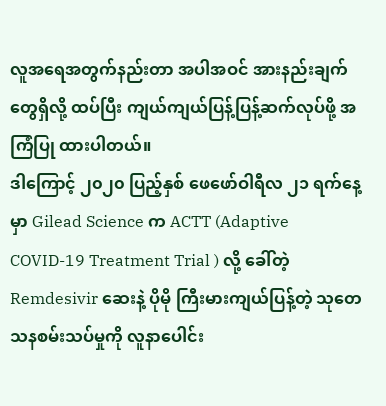လူအရေအတွက်နည်းတာ အပါအဝင် အားနည်းချက် တွေရှိလို့ ထပ်ပြီး ကျယ်ကျယ်ပြန့်ပြန့်ဆက်လုပ်ဖို့ အကြံပြု ထားပါတယ်။
ဒါကြောင့် ၂၀၂၀ ပြည့်နှစ် ဖေဖော်ဝါရီလ ၂၁ ရက်နေ့ မှာ Gilead Science က ACTT (Adaptive COVID-19 Treatment Trial ) လို့ ခေါ်တဲ့ Remdesivir ဆေးနဲ့ ပိုမို ကြီးမားကျယ်ပြန့်တဲ့ သုတေသနစမ်းသပ်မှုကို လူနာပေါင်း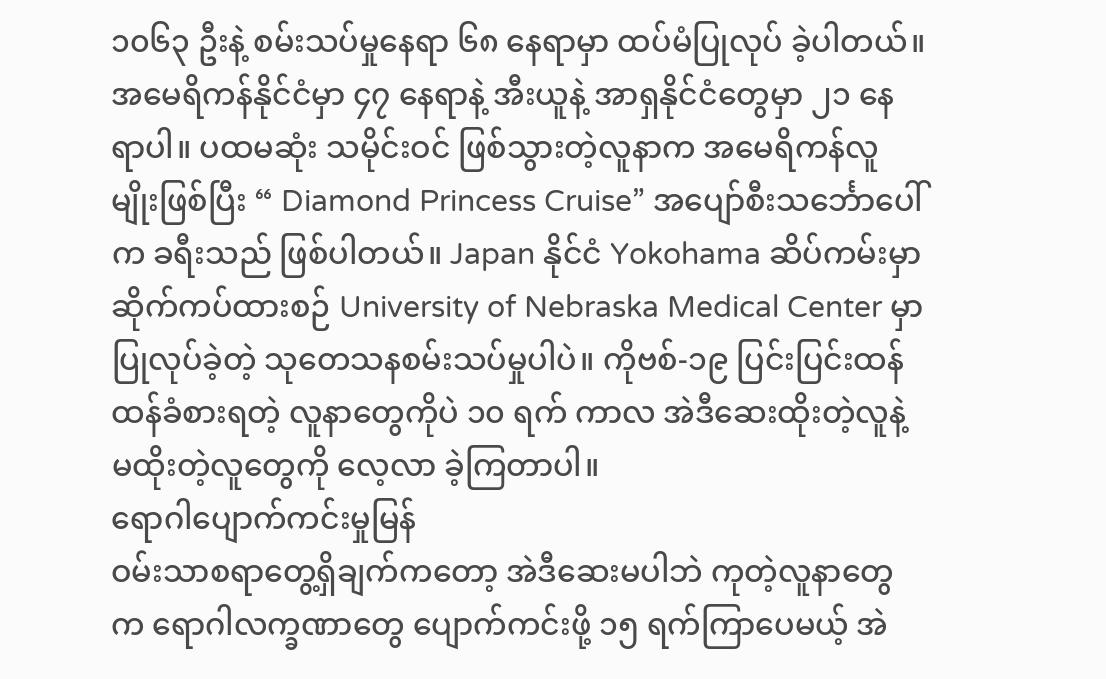၁၀၆၃ ဦးနဲ့ စမ်းသပ်မှုနေရာ ၆၈ နေရာမှာ ထပ်မံပြုလုပ် ခဲ့ပါတယ်။ အမေရိကန်နိုင်ငံမှာ ၄၇ နေရာနဲ့ အီးယူနဲ့ အာရှနိုင်ငံတွေမှာ ၂၁ နေရာပါ။ ပထမဆုံး သမိုင်းဝင် ဖြစ်သွားတဲ့လူနာက အမေရိကန်လူမျိုးဖြစ်ပြီး “ Diamond Princess Cruise” အပျော်စီးသင်္ဘောပေါ်က ခရီးသည် ဖြစ်ပါတယ်။ Japan နိုင်ငံ Yokohama ဆိပ်ကမ်းမှာ ဆိုက်ကပ်ထားစဉ် University of Nebraska Medical Center မှာ ပြုလုပ်ခဲ့တဲ့ သုတေသနစမ်းသပ်မှုပါပဲ။ ကိုဗစ်-၁၉ ပြင်းပြင်းထန်ထန်ခံစားရတဲ့ လူနာတွေကိုပဲ ၁၀ ရက် ကာလ အဲဒီဆေးထိုးတဲ့လူနဲ့ မထိုးတဲ့လူတွေကို လေ့လာ ခဲ့ကြတာပါ။
ရောဂါပျောက်ကင်းမှုမြန်
ဝမ်းသာစရာတွေ့ရှိချက်ကတော့ အဲဒီဆေးမပါဘဲ ကုတဲ့လူနာတွေက ရောဂါလက္ခဏာတွေ ပျောက်ကင်းဖို့ ၁၅ ရက်ကြာပေမယ့် အဲ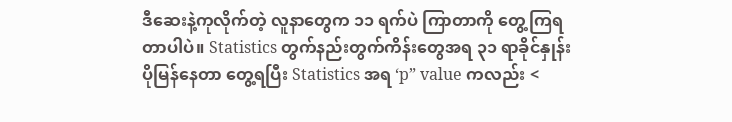ဒီဆေးနဲ့ကုလိုက်တဲ့ လူနာတွေက ၁၁ ရက်ပဲ ကြာတာကို တွေ့ကြရတာပါပဲ။ Statistics တွက်နည်းတွက်ကိန်းတွေအရ ၃၁ ရာခိုင်နှုန်း ပိုမြန်နေတာ တွေ့ရပြီး Statistics အရ ‘p” value ကလည်း <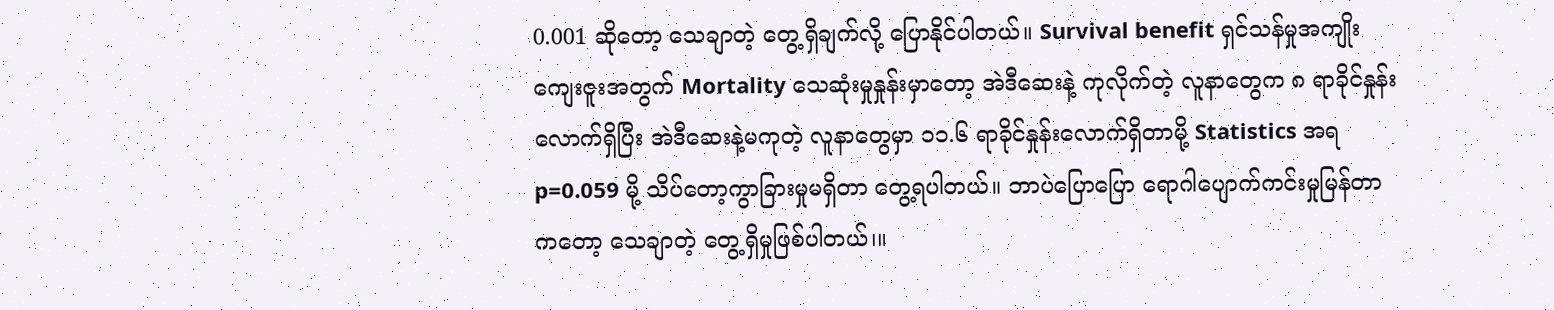0.001 ဆိုတော့ သေချာတဲ့ တွေ့ရှိချက်လို့ ပြောနိုင်ပါတယ်။ Survival benefit ရှင်သန်မှုအကျိုးကျေးဇူးအတွက် Mortality သေဆုံးမှုနှုန်းမှာတော့ အဲဒီဆေးနဲ့ ကုလိုက်တဲ့ လူနာတွေက ၈ ရာခိုင်နှုန်းလောက်ရှိပြီး အဲဒီဆေးနဲ့မကုတဲ့ လူနာတွေမှာ ၁၁.၆ ရာခိုင်နှုန်းလောက်ရှိတာမို့ Statistics အရ p=0.059 မို့ သိပ်တော့ကွာခြားမှုမရှိတာ တွေ့ရပါတယ်။ ဘာပဲပြောပြော ရောဂါပျောက်ကင်းမှုမြန်တာကတော့ သေချာတဲ့ တွေ့ရှိမှုဖြစ်ပါတယ်၊။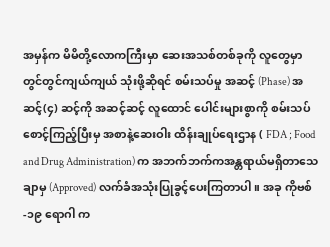အမှန်က မိမိတို့လောကကြီးမှာ ဆေးအသစ်တစ်ခုကို လူတွေမှာ တွင်တွင်ကျယ်ကျယ် သုံးဖို့ဆိုရင် စမ်းသပ်မှု အဆင့် (Phase) အဆင့်(၄) ဆင့်ကို အဆင့်ဆင့် လူထောင် ပေါင်းများစွာကို စမ်းသပ်စောင့်ကြည့်ပြီးမှ အစာနဲ့ဆေးဝါး ထိန်းချုပ်ရေးဌာန ( FDA ; Food and Drug Administration) က အဘက်ဘက်ကအန္တရာယ်မရှိတာသေချာမှ (Approved) လက်ခံအသုံးပြုခွင့်ပေးကြတာပါ။ အခု ကိုဗစ်-၁၉ ရောဂါ က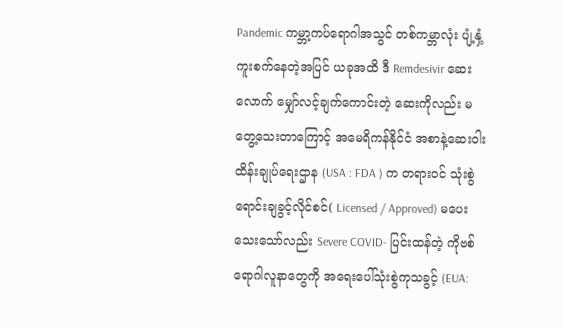Pandemic ကမ္ဘာ့ကပ်ရောဂါအသွင် တစ်ကမ္ဘာလုံး ပျံ့နှံ့ကူးစက်နေတဲ့အပြင် ယခုအထိ ဒီ Remdesivir ဆေးလောက် မျှော်လင့်ချက်ကောင်းတဲ့ ဆေးကိုလည်း မတွေ့သေးတာကြောင့် အမေရိကန်နိုင်ငံ အစာနဲ့ဆေးဝါး ထိန်းချုပ်ရေးဌာန (USA : FDA ) က တရားဝင် သုံးစွဲ ရောင်းချခွင့်လိုင်စင်( Licensed / Approved) မပေး သေးသော်လည်း Severe COVID- ပြင်းထန်တဲ့ ကိုဗစ် ရောဂါလူနာတွေကို အရေးပေါ်သုံးစွဲကုသခွင့် (EUA: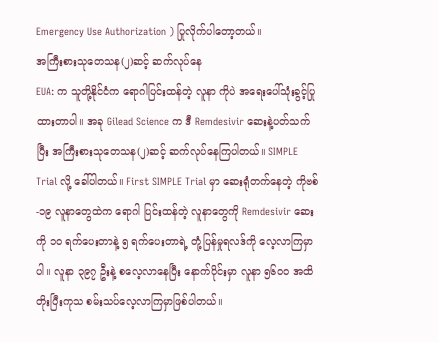Emergency Use Authorization ) ပြုလိုက်ပါတော့တယ်။
အကြီးစားသုတေသန(၂)ဆင့် ဆက်လုပ်နေ
EUA: က သူတို့နိုင်ငံက ရောဂါပြင်းထန်တဲ့ လူနာ ကိုပဲ အရေးပေါ်သုံးခွင့်ပြုထားတာပါ။ အခု Gilead Science က ဒီ Remdesivir ဆေးနဲ့ပတ်သက်ပြီး အကြီးစားသုတေသန(၂)ဆင့် ဆက်လုပ်နေကြပါတယ်။ SIMPLE Trial လို့ ခေါ်ပါတယ်။ First SIMPLE Trial မှာ ဆေးရုံတက်နေတဲ့ ကိုဗစ်-၁၉ လူနာတွေထဲက ရောဂါ ပြင်းထန်တဲ့ လူနာတွေကို Remdesivir ဆေးကို ၁၀ ရက်ပေးတာနဲ့ ၅ ရက်ပေးတာရဲ့ တုံ့ပြန်မှုရလဒ်ကို လေ့လာကြမှာပါ။ လူနာ ၃၉၇ ဦးနဲ့ စလေ့လာနေပြီး နောက်ပိုင်းမှာ လူနာ ၅၆၀၀ အထိ တိုးပြီးကုသ စမ်းသပ်လေ့လာကြမှာဖြစ်ပါတယ်။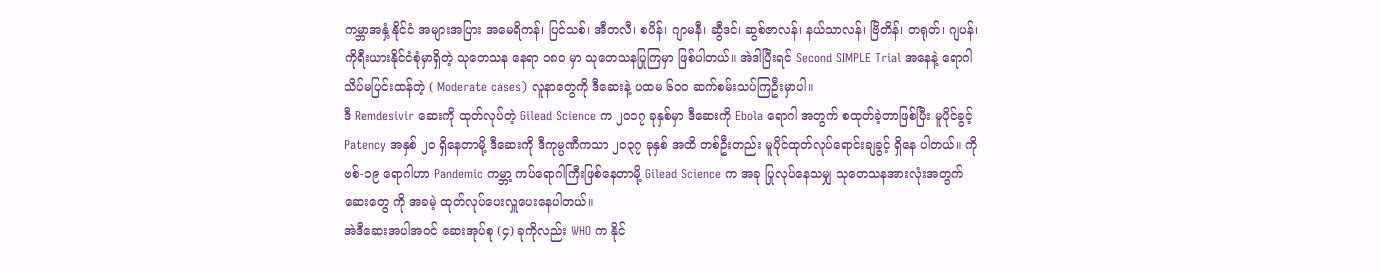ကမ္ဘာအနှံ့ နိုင်ငံ အများအပြား အမေရိကန်၊ ပြင်သစ်၊ အီတလီ၊ စပိန်၊ ဂျာမနီ၊ ဆွီဒင်၊ ဆွစ်ဇာလန်၊ နယ်သာလန်၊ ဗြိတိန်၊ တရုတ်၊ ဂျပန်၊ ကိုရီးယားနိုင်ငံစုံမှာရှိတဲ့ သုတေသန နေရာ ၁၈၀ မှာ သုတေသနပြုကြမှာ ဖြစ်ပါတယ်။ အဲဒါပြီးရင် Second SIMPLE Trial အနေနဲ့ ရောဂါ သိပ်မပြင်းထန်တဲ့ ( Moderate cases) လူနာတွေကို ဒီဆေးနဲ့ ပထမ ၆၀၀ ဆက်စမ်းသပ်ကြဦးမှာပါ။
ဒီ Remdesivir ဆေးကို ထုတ်လုပ်တဲ့ Gilead Science က ၂၀၁၇ ခုနှစ်မှာ ဒီဆေးကို Ebola ရောဂါ အတွက် စထုတ်ခဲ့တာဖြစ်ပြီး မူပိုင်ခွင့် Patency အနှစ် ၂၀ ရှိနေတာမို့ ဒီဆေးကို ဒီကုမ္ပဏီကသာ ၂၀၃၇ ခုနှစ် အထိ တစ်ဦးတည်း မူပိုင်ထုတ်လုပ်ရောင်းချခွင့် ရှိနေ ပါတယ်။ ကိုဗစ်-၁၉ ရောဂါဟာ Pandemic ကမ္ဘာ့ ကပ်ရောဂါကြီးဖြစ်နေတာမို့ Gilead Science က အခု ပြုလုပ်နေသမျှ သုတေသနအားလုံးအတွက် ဆေးတွေ ကို အခမဲ့ ထုတ်လုပ်ပေးလှူပေးနေပါတယ်။
အဲဒီဆေးအပါအဝင် ဆေးအုပ်စု (၄) ခုကိုလည်း WHO က နိုင်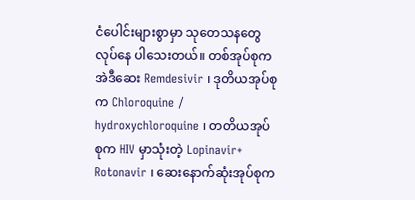ငံပေါင်းများစွာမှာ သုတေသနတွေ လုပ်နေ ပါသေးတယ်။ တစ်အုပ်စုက အဲဒီဆေး Remdesivir ၊ ဒုတိယအုပ်စုက Chloroquine / hydroxychloroquine ၊ တတိယအုပ်စုက HIV မှာသုံးတဲ့ Lopinavir+ Rotonavir ၊ ဆေးနောက်ဆုံးအုပ်စုက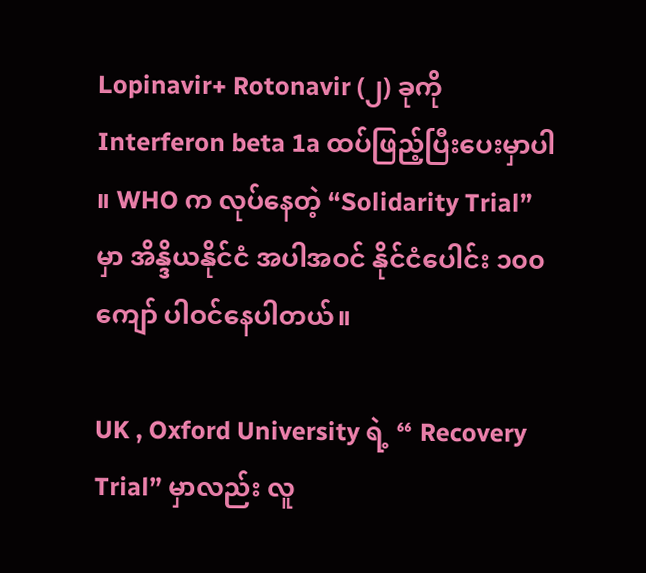Lopinavir+ Rotonavir (၂) ခုကို Interferon beta 1a ထပ်ဖြည့်ပြီးပေးမှာပါ ။ WHO က လုပ်နေတဲ့ “Solidarity Trial” မှာ အိန္ဒိယနိုင်ငံ အပါအဝင် နိုင်ငံပေါင်း ၁၀၀ ကျော် ပါဝင်နေပါတယ်။

UK , Oxford University ရဲ့ “ Recovery Trial” မှာလည်း လူ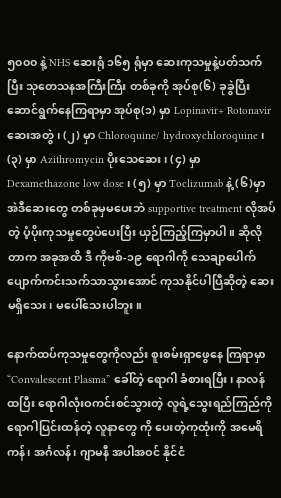၅၀၀၀ နဲ့ NHS ဆေးရုံ ၁၆၅ ရုံမှာ ဆေးကုသမှုနဲ့ပတ်သက်ပြီး သုတေသနအကြီးကြီး တစ်ခုကို အုပ်စု(၆) ခုခွဲပြီး ဆောင်ရွက်နေကြရာမှာ အုပ်စု(၁) မှာ Lopinavir+ Rotonavir ဆေးအတွဲ ၊ (၂) မှာ Chloroquine/ hydroxychloroquine ၊ (၃) မှာ Azithromycin ပိုးသေဆေး ၊ (၄) မှာ Dexamethazone low dose ၊ (၅) မှာ Toclizumab နဲ့ (၆)မှာ အဲဒီဆေးတွေ တစ်ခုမှမပေးဘဲ supportive treatment လိုအပ်တဲ့ ပံ့ပိုးကုသမှုတွေပဲပေးပြီး ယှဉ်ကြည့်ကြမှာပါ။ ဆိုလို တာက အခုအထိ ဒီ ကိုဗစ်-၁၉ ရောဂါကို သေချာပေါက် ပျောက်ကင်းသက်သာသွားအောင် ကုသနိုင်ပါပြီဆိုတဲ့ ဆေးမရှိသေး၊ မပေါ်သေးပါဘူး။

နောက်ထပ်ကုသမှုတွေကိုလည်း စူးစမ်းရှာဖွေနေ ကြရာမှာ “Convalescent Plasma” ခေါ်တဲ့ ရောဂါ ခံစားရပြီး၊ နာလန်ထပြီး ရောဂါလုံးဝကင်းစင်သွားတဲ့ လူရဲ့သွေးရည်ကြည်ကို ရောဂါပြင်းထန်တဲ့ လူနာတွေ ကို ပေးတဲ့ကုထုံးကို အမေရိကန်၊ အင်္ဂလန်၊ ဂျာမနီ အပါအဝင် နိုင်ငံ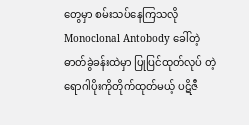တွေမှာ စမ်းသပ်နေကြသလို Monoclonal Antobody ခေါ်တဲ့ ဓာတ်ခွဲခန်းထဲမှာ ပြုပြင်ထုတ်လုပ် တဲ့ ရောဂါပိုးကိုတိုက်ထုတ်မယ့် ပဋိဇီ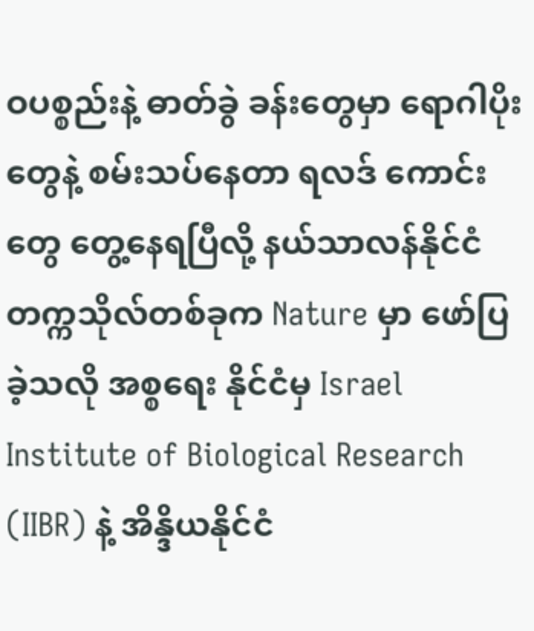ဝပစ္စည်းနဲ့ ဓာတ်ခွဲ ခန်းတွေမှာ ရောဂါပိုးတွေနဲ့ စမ်းသပ်နေတာ ရလဒ် ကောင်းတွေ တွေ့နေရပြီလို့ နယ်သာလန်နိုင်ငံ တက္ကသိုလ်တစ်ခုက Nature မှာ ဖော်ပြခဲ့သလို အစ္စရေး နိုင်ငံမှ Israel Institute of Biological Research (IIBR) နဲ့ အိန္ဒိယနိုင်ငံ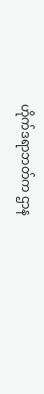ဟိုက်ဒရာဘတ်က ဌာန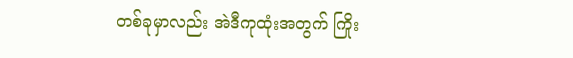တစ်ခုမှာလည်း အဲဒီကုထုံးအတွက် ကြိုး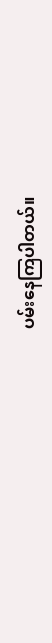ပမ်းနေကြပါတယ်။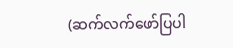(ဆက်လက်ဖော်ပြပါ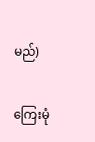မည်)

ကြေးမုံ